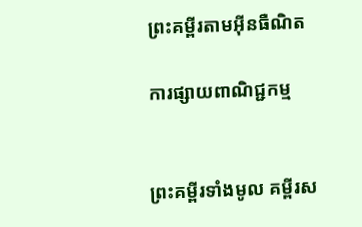ព្រះគម្ពីរតាមអ៊ីនធឺណិត

ការផ្សាយពាណិជ្ជកម្ម


ព្រះគម្ពីរទាំងមូល គម្ពីរស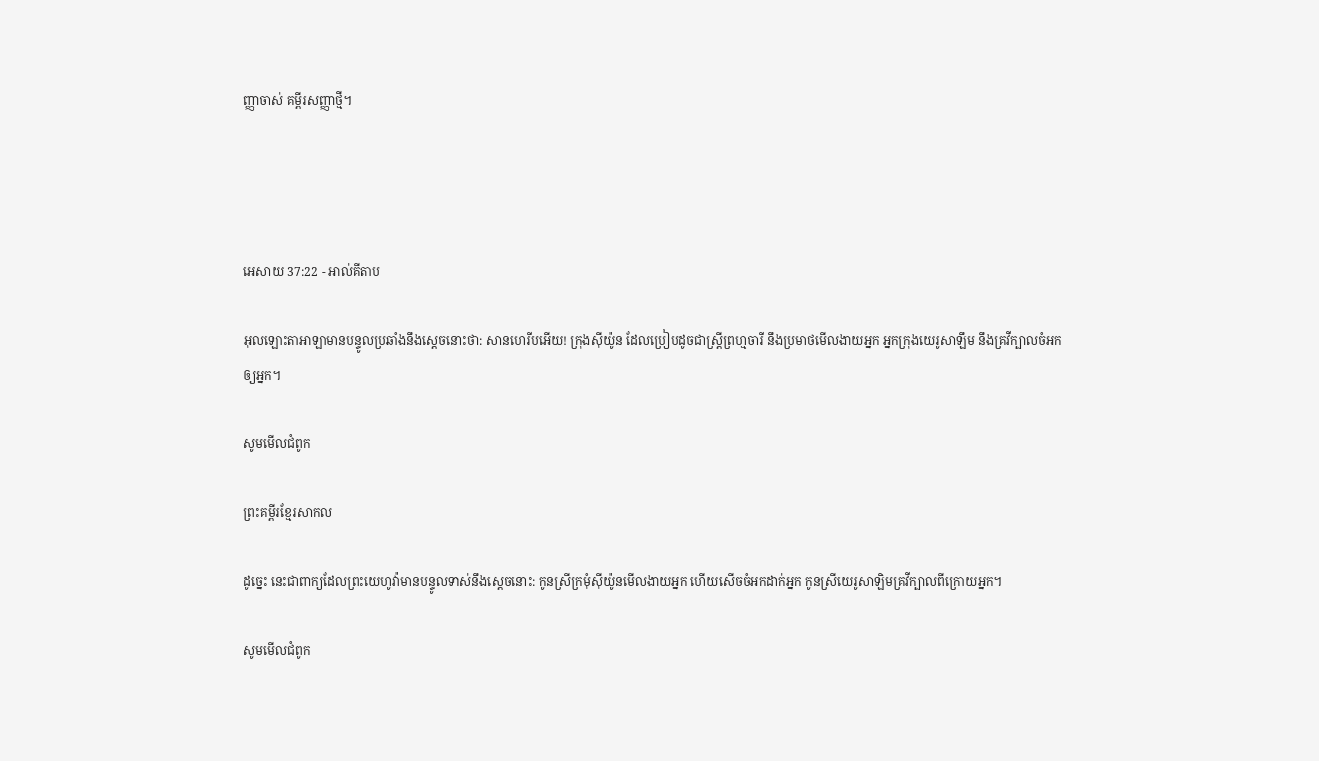ញ្ញាចាស់ គម្ពីរសញ្ញាថ្មី។




អេសាយ 37:22 - អាល់គីតាប

អុលឡោះ‌តាអាឡាមានបន្ទូលប្រឆាំងនឹងស្ដេចនោះថា: សានហេ‌រីបអើយ! ក្រុងស៊ីយ៉ូន ដែលប្រៀបដូចជាស្ត្រីព្រហ្មចារី នឹងប្រមាថមើល‌ងាយអ្នក អ្នកក្រុងយេរូ‌សាឡឹម នឹងគ្រវីក្បាលចំអកឲ្យអ្នក។

សូមមើលជំពូក

ព្រះគម្ពីរខ្មែរសាកល

ដូច្នេះ នេះជាពាក្យដែលព្រះយេហូវ៉ាមានបន្ទូលទាស់នឹងស្ដេចនោះ: កូនស្រីក្រមុំស៊ីយ៉ូនមើលងាយអ្នក ហើយសើចចំអកដាក់អ្នក កូនស្រីយេរូសាឡិមគ្រវីក្បាលពីក្រោយអ្នក។

សូមមើលជំពូក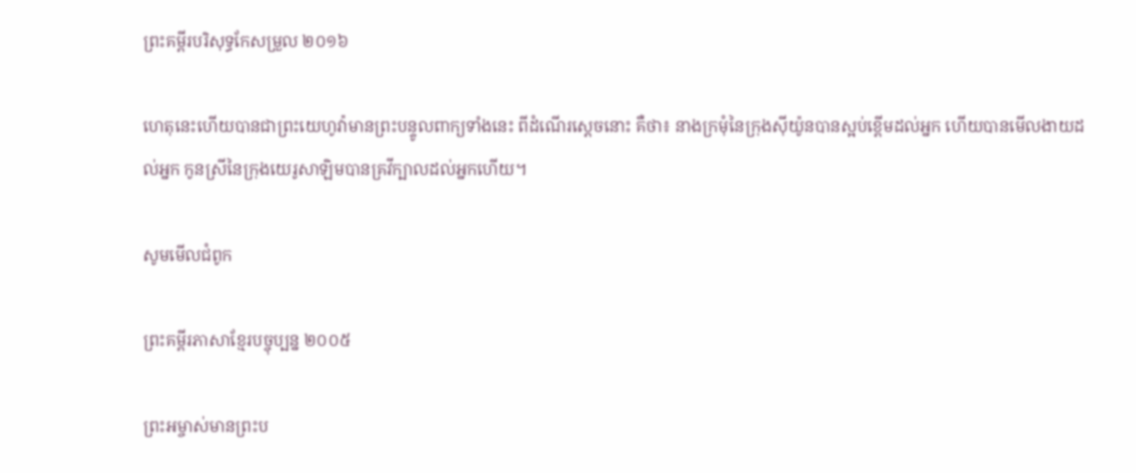ព្រះគម្ពីរបរិសុទ្ធកែសម្រួល ២០១៦

ហេតុនេះហើយបានជាព្រះ‌យេហូវ៉ាមានព្រះ‌បន្ទូលពាក្យទាំងនេះ ពីដំណើរស្តេចនោះ គឺថា៖ នាងក្រមុំនៃក្រុងស៊ីយ៉ូនបានស្អប់ខ្ពើមដល់អ្នក ហើយបានមើល‌ងាយដល់អ្នក កូនស្រីនៃក្រុងយេរូ‌សាឡិមបានគ្រវីក្បាលដល់អ្នកហើយ។

សូមមើលជំពូក

ព្រះគម្ពីរភាសាខ្មែរបច្ចុប្បន្ន ២០០៥

ព្រះ‌អម្ចាស់មានព្រះ‌ប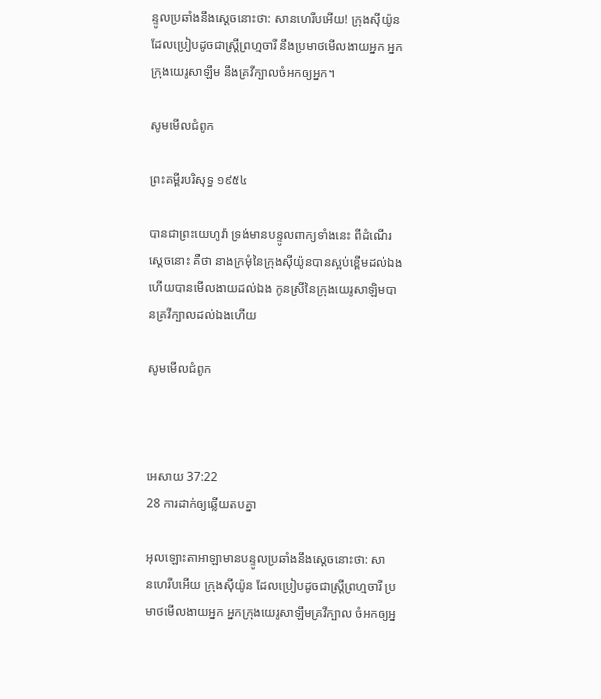ន្ទូលប្រឆាំងនឹងស្ដេចនោះថា: សានហេ‌រីបអើយ! ក្រុងស៊ីយ៉ូន ដែលប្រៀបដូចជាស្ត្រីព្រហ្មចារី នឹងប្រមាថមើល‌ងាយអ្នក អ្នកក្រុងយេរូ‌សាឡឹម នឹងគ្រវីក្បាលចំអកឲ្យអ្នក។

សូមមើលជំពូក

ព្រះគម្ពីរបរិសុទ្ធ ១៩៥៤

បានជាព្រះ‌យេហូវ៉ា ទ្រង់មានបន្ទូលពាក្យទាំងនេះ ពីដំណើរស្តេចនោះ គឺថា នាងក្រមុំនៃក្រុងស៊ីយ៉ូនបានស្អប់ខ្ពើមដល់ឯង ហើយបានមើល‌ងាយដល់ឯង កូនស្រីនៃក្រុងយេរូ‌សាឡិមបានគ្រវីក្បាលដល់ឯងហើយ

សូមមើលជំពូក



អេសាយ 37:22
28 ការដាក់ឲ្យឆ្លើយតបគ្នា

អុលឡោះ‌តាអាឡាមានបន្ទូលប្រឆាំងនឹងស្តេចនោះថា: សាន‌ហេរីបអើយ ក្រុងស៊ីយ៉ូន ដែលប្រៀបដូចជាស្ត្រីព្រហ្មចារី ប្រមាថមើល‌ងាយអ្នក អ្នកក្រុងយេរូ‌សាឡឹមគ្រវីក្បាល ចំអកឲ្យអ្ន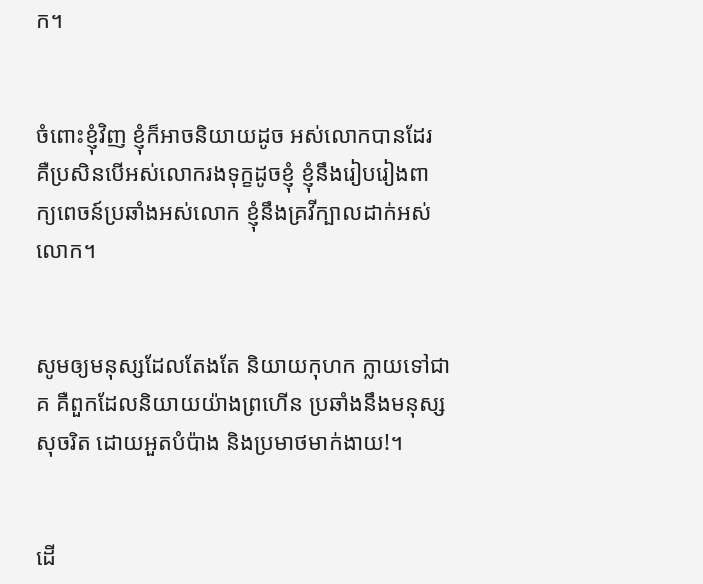ក។


ចំពោះខ្ញុំវិញ ខ្ញុំក៏អាចនិយាយដូច អស់លោកបានដែរ គឺប្រសិនបើអស់លោករងទុក្ខដូចខ្ញុំ ខ្ញុំនឹងរៀបរៀងពាក្យ‌ពេចន៍ប្រឆាំងអស់លោក ខ្ញុំនឹងគ្រវីក្បាលដាក់អស់លោក។


សូមឲ្យមនុស្សដែលតែងតែ និយាយកុហក ក្លាយទៅជា គ គឺពួកដែលនិយាយយ៉ាងព្រហើន ប្រឆាំងនឹងមនុស្សសុចរិត ដោយអួត‌បំប៉ាង និងប្រមាថមាក់‌ងាយ!។


ដើ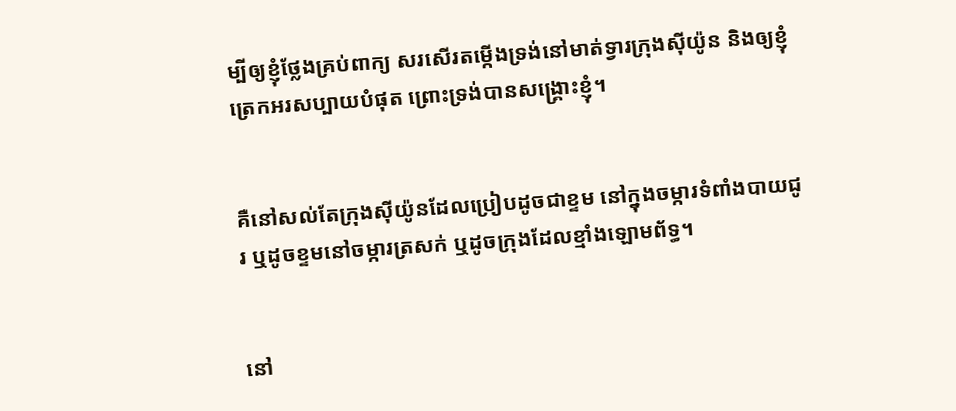ម្បីឲ្យខ្ញុំថ្លែងគ្រប់ពាក្យ សរសើរតម្កើងទ្រង់នៅមាត់ទ្វារក្រុងស៊ីយ៉ូន និងឲ្យខ្ញុំត្រេកអរសប្បាយបំផុត ព្រោះទ្រង់បានសង្គ្រោះខ្ញុំ។


គឺនៅសល់តែក្រុងស៊ីយ៉ូនដែលប្រៀបដូចជាខ្ទម នៅក្នុងចម្ការទំពាំង‌បាយជូរ ឬដូចខ្ទមនៅចម្ការត្រសក់ ឬដូចក្រុងដែលខ្មាំងឡោម‌ព័ទ្ធ។


នៅ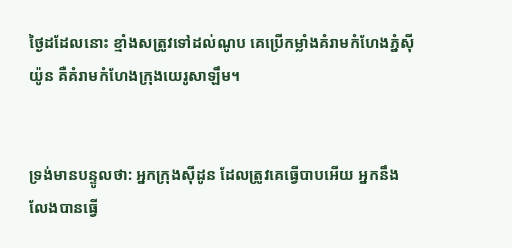ថ្ងៃដដែលនោះ ខ្មាំងសត្រូវទៅដល់ណូប គេប្រើកម្លាំងគំរាមកំហែងភ្នំស៊ីយ៉ូន គឺគំរាមកំហែងក្រុងយេរូ‌សាឡឹម។


ទ្រង់មានបន្ទូលថា: អ្នកក្រុងស៊ីដូន ដែលត្រូវគេធ្វើបាបអើយ អ្នកនឹងលែងបានធ្វើ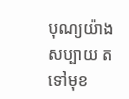បុណ្យយ៉ាងសប្បាយ តទៅមុខ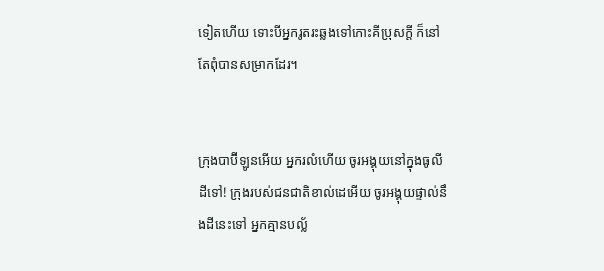ទៀតហើយ ទោះបីអ្នករូត‌រះឆ្លងទៅកោះគីប្រុសក្ដី ក៏នៅតែពុំបានសម្រាកដែរ។


ក្រុងបាប៊ី‌ឡូនអើយ អ្នករលំហើយ ចូរអង្គុយនៅក្នុងធូលីដីទៅ! ក្រុងរបស់ជន‌ជាតិខាល់ដេអើយ ចូរអង្គុយផ្ទាល់នឹងដីនេះទៅ អ្នកគ្មានបល្ល័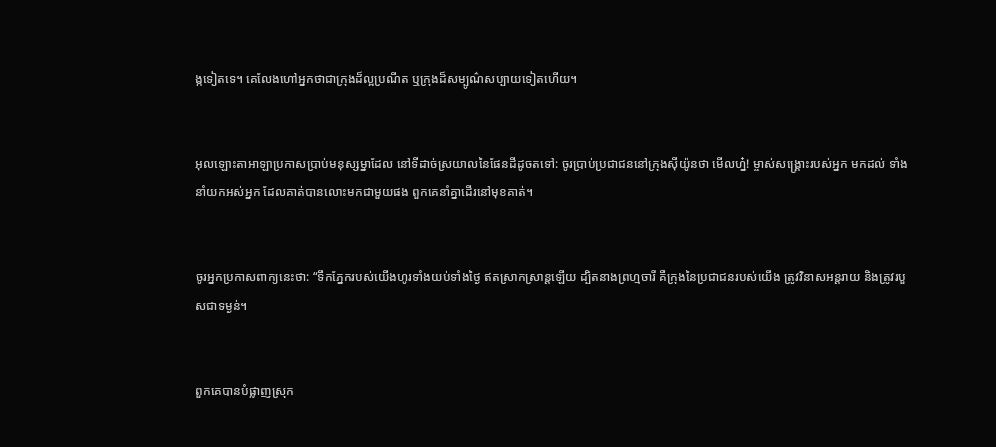ង្កទៀតទេ។ គេលែងហៅអ្នកថាជាក្រុងដ៏ល្អប្រណីត ឬក្រុងដ៏សម្បូណ៌សប្បាយទៀតហើយ។


អុលឡោះ‌តាអាឡាប្រកាសប្រាប់មនុស្ស‌ម្នាដែល នៅទីដាច់ស្រយាលនៃផែនដីដូចតទៅ: ចូរប្រាប់ប្រជា‌ជននៅក្រុងស៊ីយ៉ូនថា មើលហ្ន៎! ម្ចាស់‌សង្គ្រោះរបស់អ្នក មកដល់ ទាំងនាំយកអស់អ្នក ដែលគាត់បានលោះមកជាមួយផង ពួកគេនាំគ្នាដើរនៅមុខគាត់។


ចូរអ្នកប្រកាសពាក្យនេះថា: “ទឹកភ្នែករបស់យើងហូរទាំងយប់ទាំងថ្ងៃ ឥតស្រាក‌ស្រាន្តឡើយ ដ្បិតនាងព្រហ្មចារី គឺក្រុងនៃប្រជា‌ជនរបស់យើង ត្រូវវិនាសអន្តរាយ និងត្រូវរបួសជាទម្ងន់។


ពួកគេបានបំផ្លាញស្រុក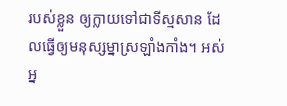របស់ខ្លួន ឲ្យក្លាយទៅជាទីស្មសាន ដែលធ្វើឲ្យមនុស្ស‌ម្នាស្រឡាំង‌កាំង។ អស់អ្ន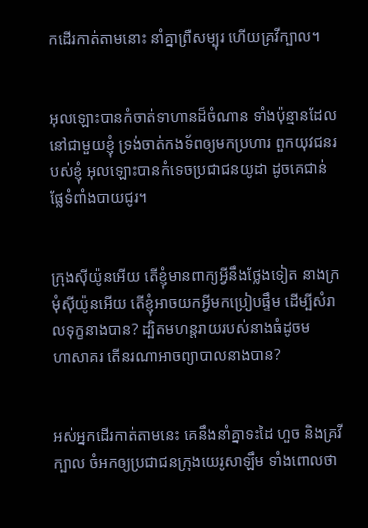កដើរកាត់តាមនោះ នាំគ្នាព្រឺសម្បុរ ហើយគ្រវីក្បាល។


អុលឡោះបានកំចាត់ទាហានដ៏ចំណាន ទាំងប៉ុន្មានដែលនៅជាមួយខ្ញុំ ទ្រង់ចាត់កង‌ទ័ពឲ្យមកប្រហារ ពួកយុវជនរបស់ខ្ញុំ អុលឡោះបានកំទេចប្រជា‌ជនយូដា ដូចគេជាន់ផ្លែទំពាំង‌បាយជូរ។


ក្រុងស៊ីយ៉ូនអើយ តើខ្ញុំមានពាក្យអ្វីនឹងថ្លែងទៀត នាងក្រមុំស៊ីយ៉ូនអើយ តើខ្ញុំអាចយកអ្វីមកប្រៀបផ្ទឹម ដើម្បីសំរាលទុក្ខនាងបាន? ដ្បិតមហន្ត‌រាយរបស់នាងធំដូចមហា‌សាគរ តើនរណាអាចព្យាបាលនាងបាន?


អស់អ្នកដើរកាត់តាមនេះ គេនឹងនាំគ្នាទះដៃ ហួច និងគ្រវីក្បាល ចំអកឲ្យប្រជា‌ជនក្រុងយេរូ‌សាឡឹម ទាំងពោលថា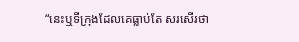“នេះឬទីក្រុងដែលគេធ្លាប់តែ សរសើរថា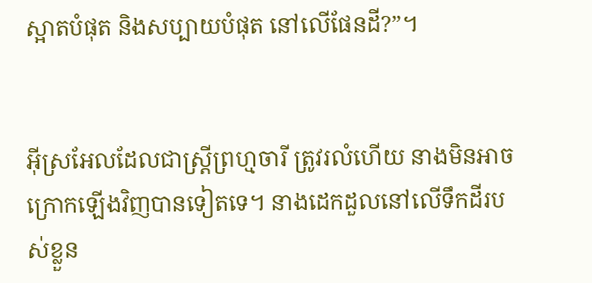ស្អាតបំផុត និងសប្បាយបំផុត នៅលើផែនដី?”។


អ៊ីស្រ‌អែលដែលជាស្ត្រីព្រហ្មចារី ត្រូវរលំហើយ នាងមិនអាចក្រោកឡើងវិញបានទៀតទេ។ នាងដេកដួលនៅលើទឹកដីរបស់ខ្លួន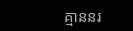គ្មាននរ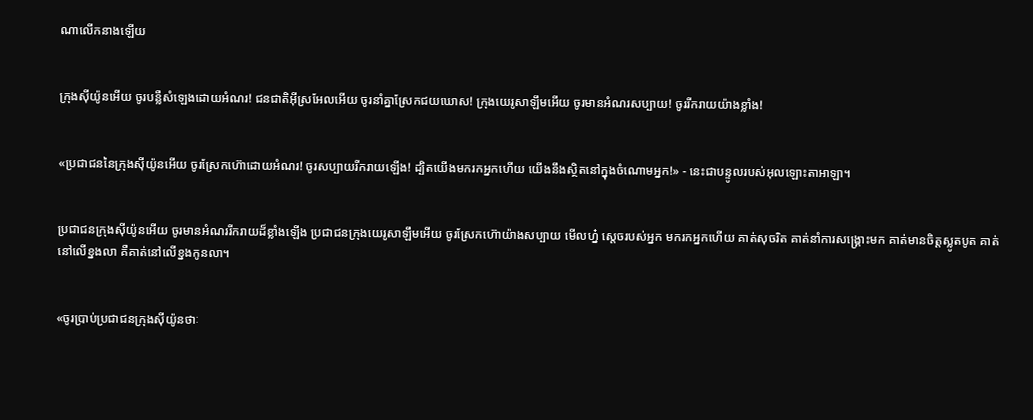ណាលើកនាងឡើយ


ក្រុងស៊ីយ៉ូនអើយ ចូរបន្លឺសំឡេងដោយអំណរ! ជន‌ជាតិអ៊ីស្រ‌អែលអើយ ចូរនាំគ្នាស្រែកជយ‌ឃោស! ក្រុងយេរូ‌សាឡឹមអើយ ចូរមានអំណរសប្បាយ! ចូររីក‌រាយយ៉ាងខ្លាំង!


«ប្រជា‌ជននៃក្រុងស៊ីយ៉ូនអើយ ចូរស្រែកហ៊ោដោយអំណរ! ចូរសប្បាយរីក‌រាយឡើង! ដ្បិតយើងមករកអ្នកហើយ យើងនឹងស្ថិតនៅក្នុងចំណោមអ្នក!» - នេះជាបន្ទូលរបស់អុលឡោះ‌តាអាឡា។


ប្រជា‌ជនក្រុងស៊ីយ៉ូនអើយ ចូរមានអំណររីក‌រាយដ៏ខ្លាំងឡើង ប្រជា‌ជនក្រុងយេរូ‌សាឡឹមអើយ ចូរស្រែកហ៊ោយ៉ាងសប្បាយ មើលហ្ន៎ ស្តេចរបស់អ្នក មករកអ្នកហើយ គាត់សុចរិត គាត់នាំការសង្គ្រោះមក គាត់មានចិត្តស្លូត‌បូត គាត់នៅលើខ្នងលា គឺគាត់នៅលើខ្នងកូនលា។


«ចូរប្រាប់ប្រជា‌ជនក្រុងស៊ីយ៉ូនថាៈ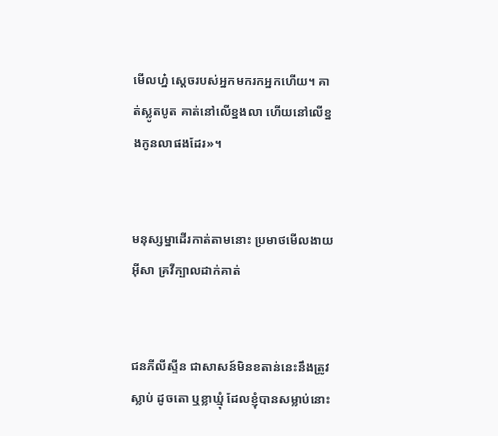មើលហ្ន៎ ស្តេចរបស់អ្នកមករកអ្នកហើយ។ គាត់ស្លូតបូត គាត់នៅលើខ្នងលា ហើយនៅលើខ្នងកូនលាផងដែរ»។


មនុស្ស‌ម្នាដើរកាត់តាមនោះ ប្រមាថមើល‌ងាយអ៊ីសា គ្រវីក្បាលដាក់គាត់


ជនភីលី‌ស្ទីន ជាសាសន៍មិនខតាន់នេះនឹងត្រូវស្លាប់ ដូចតោ ឬខ្លាឃ្មុំ ដែលខ្ញុំបានសម្លាប់នោះ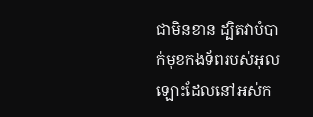ជាមិនខាន ដ្បិតវាបំបាក់មុខកង‌ទ័ពរបស់អុលឡោះដែលនៅអស់‌ក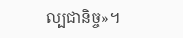ល្បជានិច្ច»។